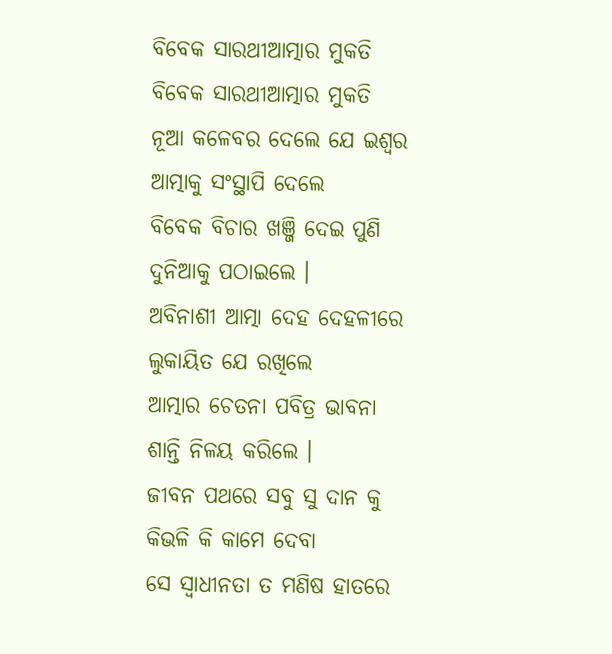ବିବେକ ସାରଥୀଆତ୍ମାର ମୁକତି
ବିବେକ ସାରଥୀଆତ୍ମାର ମୁକତି
ନୂଆ କଳେବର ଦେଲେ ଯେ ଇଶ୍ୱର
ଆତ୍ମାକୁ ସଂସ୍ଥାପି ଦେଲେ
ବିବେକ ବିଚାର ଖଞ୍ଜି ଦେଇ ପୁଣି
ଦୁନିଆକୁ ପଠାଇଲେ ।
ଅବିନାଶୀ ଆତ୍ମା ଦେହ ଦେହଳୀରେ
ଲୁକାୟିତ ଯେ ରଖିଲେ
ଆତ୍ମାର ଚେତନା ପବିତ୍ର ଭାବନା
ଶାନ୍ତି ନିଳୟ କରିଲେ ।
ଜୀବନ ପଥରେ ସବୁ ସୁ ଦାନ କୁ
କିଭଳି କି କାମେ ଦେବା
ସେ ସ୍ଵାଧୀନତା ତ ମଣିଷ ହାତରେ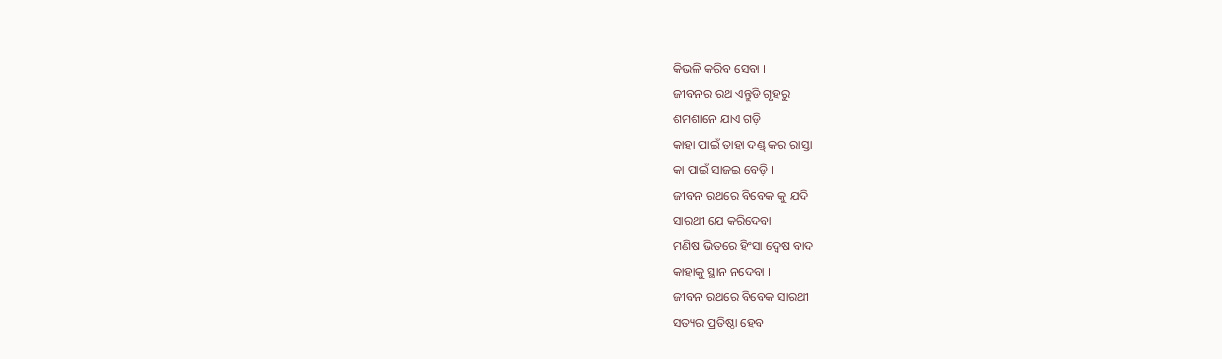କିଭଳି କରିବ ସେବା ।
ଜୀବନର ରଥ ଏନ୍ତୁଡି ଗୃହରୁ
ଶମଶାନେ ଯାଏ ଗଡ଼ି
କାହା ପାଇଁ ତାହା ଦଣ୍ଡ୍ କର ରାସ୍ତା
କା ପାଇଁ ସାଜଇ ବେଡ଼ି ।
ଜୀବନ ରଥରେ ବିବେକ କୁ ଯଦି
ସାରଥୀ ଯେ କରିଦେବା
ମଣିଷ ଭିତରେ ହିଂସା ଦ୍ଵେଷ ବାଦ
କାହାକୁ ସ୍ଥାନ ନଦେବା ।
ଜୀବନ ରଥରେ ବିବେକ ସାରଥୀ
ସତ୍ୟର ପ୍ରତିଷ୍ଠା ହେବ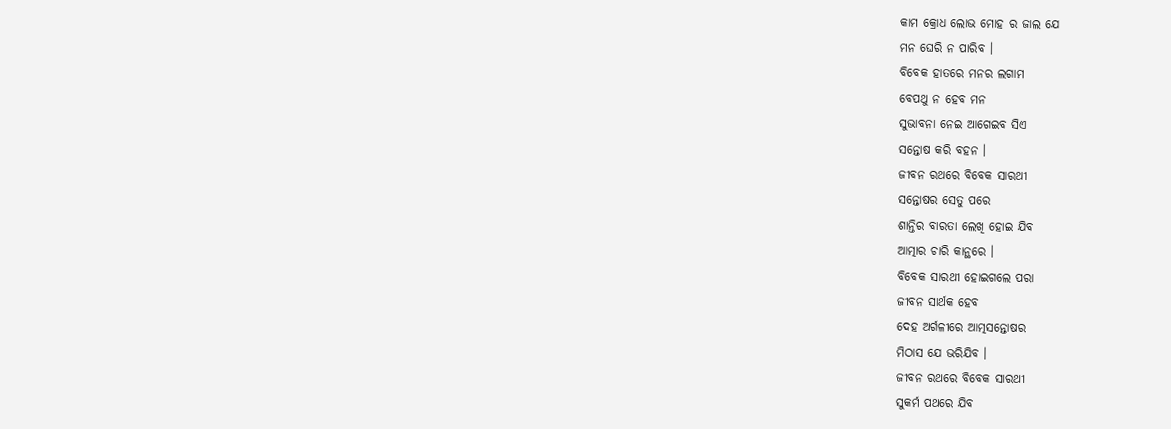କାମ କ୍ରୋଧ ଲୋଭ ମୋହ ର ଜାଲ ଯେ
ମନ ଘେରି ନ ପାରିବ ।
ବିବେକ ହାତରେ ମନର ଲଗାମ
ବେପଥୁ ନ ହେବ ମନ
ସୁଭାବନା ନେଇ ଆଗେଇବ ସିଏ
ସନ୍ତୋଷ କରି ବହନ ।
ଜୀବନ ରଥରେ ବିବେକ ସାରଥୀ
ସନ୍ତୋଷର ସେତୁ ପରେ
ଶାନ୍ତିର ବାରତା ଲେଖି ହୋଇ ଯିବ
ଆତ୍ମାର ଚାରି କାନ୍ଥରେ ।
ବିବେକ ସାରଥୀ ହୋଇଗଲେ ପରା
ଜୀବନ ସାର୍ଥକ ହେବ
ଦେହ ଅର୍ଗଳୀରେ ଆତ୍ମସନ୍ତୋଷର
ମିଠାସ ଯେ ଭରିଯିବ ।
ଜୀବନ ରଥରେ ବିବେକ ସାରଥୀ
ସୁକର୍ମ ପଥରେ ଯିବ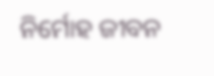ନିର୍ମୋହ ଜୀବନ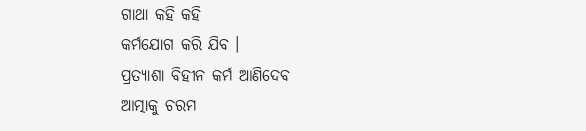ଗାଥା କହି କହି
କର୍ମଯୋଗ କରି ଯିବ ।
ପ୍ରତ୍ୟାଶା ବିହୀନ କର୍ମ ଆଣିଦେବ
ଆତ୍ମାକୁ ଚରମ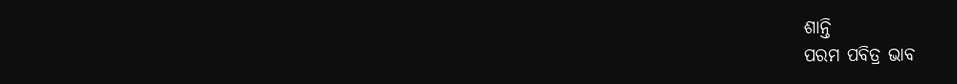ଶାନ୍ତି
ପରମ ପବିତ୍ର ଭାବ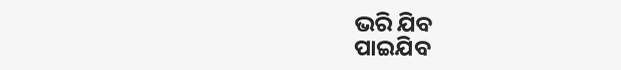ଭରି ଯିବ
ପାଇଯିବ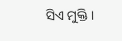ସିଏ ମୁକ୍ତି ।